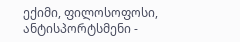ექიმი, ფილოსოფოსი, ანტისპორტსმენი -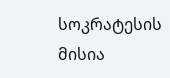სოკრატესის მისია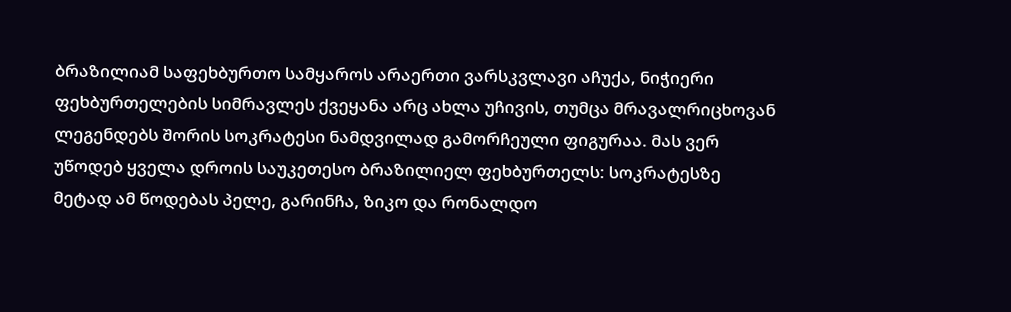ბრაზილიამ საფეხბურთო სამყაროს არაერთი ვარსკვლავი აჩუქა, ნიჭიერი ფეხბურთელების სიმრავლეს ქვეყანა არც ახლა უჩივის, თუმცა მრავალრიცხოვან ლეგენდებს შორის სოკრატესი ნამდვილად გამორჩეული ფიგურაა. მას ვერ უწოდებ ყველა დროის საუკეთესო ბრაზილიელ ფეხბურთელს: სოკრატესზე მეტად ამ წოდებას პელე, გარინჩა, ზიკო და რონალდო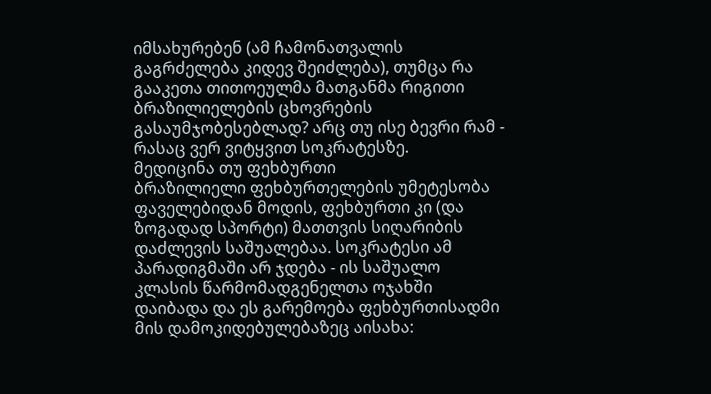იმსახურებენ (ამ ჩამონათვალის გაგრძელება კიდევ შეიძლება), თუმცა რა გააკეთა თითოეულმა მათგანმა რიგითი ბრაზილიელების ცხოვრების გასაუმჯობესებლად? არც თუ ისე ბევრი რამ - რასაც ვერ ვიტყვით სოკრატესზე.
მედიცინა თუ ფეხბურთი
ბრაზილიელი ფეხბურთელების უმეტესობა ფაველებიდან მოდის, ფეხბურთი კი (და ზოგადად სპორტი) მათთვის სიღარიბის დაძლევის საშუალებაა. სოკრატესი ამ პარადიგმაში არ ჯდება - ის საშუალო კლასის წარმომადგენელთა ოჯახში დაიბადა და ეს გარემოება ფეხბურთისადმი მის დამოკიდებულებაზეც აისახა: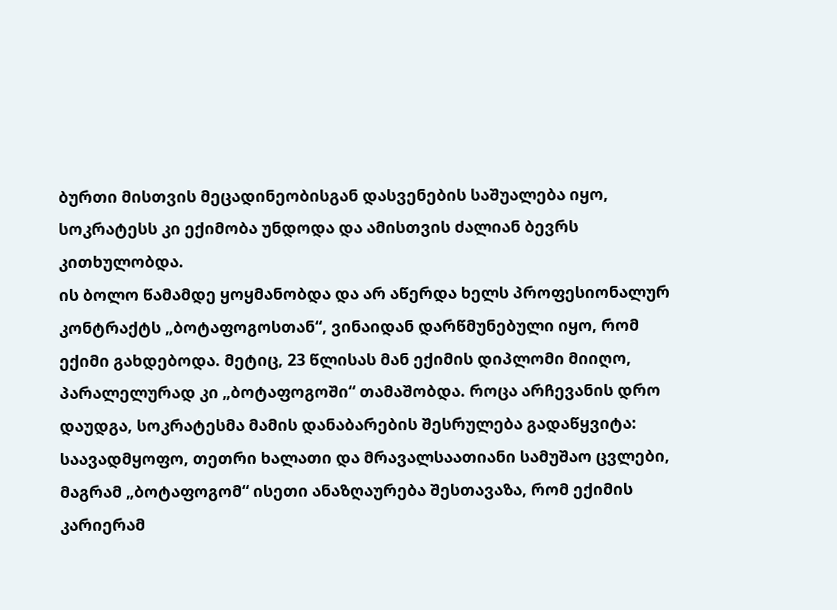ბურთი მისთვის მეცადინეობისგან დასვენების საშუალება იყო, სოკრატესს კი ექიმობა უნდოდა და ამისთვის ძალიან ბევრს კითხულობდა.
ის ბოლო წამამდე ყოყმანობდა და არ აწერდა ხელს პროფესიონალურ კონტრაქტს „ბოტაფოგოსთან“, ვინაიდან დარწმუნებული იყო, რომ ექიმი გახდებოდა. მეტიც, 23 წლისას მან ექიმის დიპლომი მიიღო, პარალელურად კი „ბოტაფოგოში“ თამაშობდა. როცა არჩევანის დრო დაუდგა, სოკრატესმა მამის დანაბარების შესრულება გადაწყვიტა: საავადმყოფო, თეთრი ხალათი და მრავალსაათიანი სამუშაო ცვლები, მაგრამ „ბოტაფოგომ“ ისეთი ანაზღაურება შესთავაზა, რომ ექიმის კარიერამ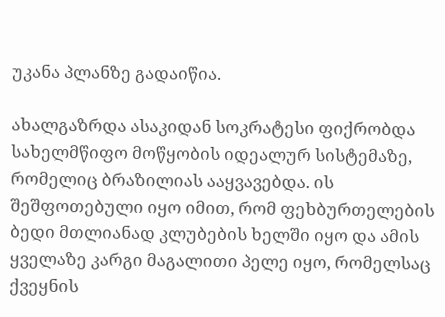უკანა პლანზე გადაიწია.

ახალგაზრდა ასაკიდან სოკრატესი ფიქრობდა სახელმწიფო მოწყობის იდეალურ სისტემაზე, რომელიც ბრაზილიას ააყვავებდა. ის შეშფოთებული იყო იმით, რომ ფეხბურთელების ბედი მთლიანად კლუბების ხელში იყო და ამის ყველაზე კარგი მაგალითი პელე იყო, რომელსაც ქვეყნის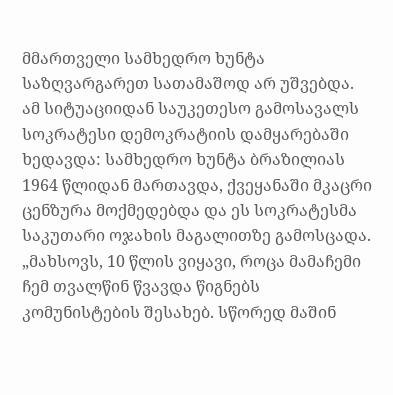მმართველი სამხედრო ხუნტა საზღვარგარეთ სათამაშოდ არ უშვებდა.
ამ სიტუაციიდან საუკეთესო გამოსავალს სოკრატესი დემოკრატიის დამყარებაში ხედავდა: სამხედრო ხუნტა ბრაზილიას 1964 წლიდან მართავდა, ქვეყანაში მკაცრი ცენზურა მოქმედებდა და ეს სოკრატესმა საკუთარი ოჯახის მაგალითზე გამოსცადა.
„მახსოვს, 10 წლის ვიყავი, როცა მამაჩემი ჩემ თვალწინ წვავდა წიგნებს კომუნისტების შესახებ. სწორედ მაშინ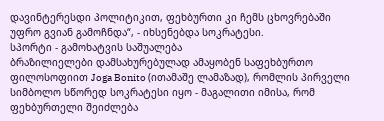დავინტერესდი პოლიტიკით, ფეხბურთი კი ჩემს ცხოვრებაში უფრო გვიან გამოჩნდა“, - იხსენებდა სოკრატესი.
სპორტი - გამოხატვის საშუალება
ბრაზილიელები დამსახურებულად ამაყობენ საფეხბურთო ფილოსოფიით Joga Bonito (ითამაშე ლამაზად), რომლის პირველი სიმბოლო სწორედ სოკრატესი იყო - მაგალითი იმისა, რომ ფეხბურთელი შეიძლება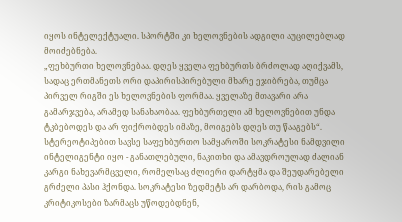იყოს ინტელექტუალი. სპორტში კი ხელოვნების ადგილი აუცილებლად მოიძებნება.
„ფეხბურთი ხელოვნებაა. დღეს ყველა ფეხბურთს ბრძოლად აღიქვამს, სადაც ერთმანეთს ორი დაპირისპირებული მხარე ეჯიბრება, თუმცა პირველ რიგში ეს ხელოვნების ფორმაა. ყველაზე მთავარი არა გამარჯვება, არამედ სანახაობაა. ფეხბურთელი ამ ხელოვნებით უნდა ტკბებოდეს და არ ფიქრობდეს იმაზე, მოიგებს დღეს თუ წააგებს“.
სტერეოტიპებით სავსე საფეხბურთო სამყაროში სოკრატესი ნამდვილი ინტელიგენტი იყო - განათლებული, ნაკითხი და ამავდროულად ძალიან კარგი ნახევარმცველი, რომელსაც ძლიერი დარტყმა და შეუდარებელი გრძელი პასი ჰქონდა. სოკრატესი ზედმეტს არ დარბოდა, რის გამოც კრიტიკოსები ზარმაცს უწოდებდნენ,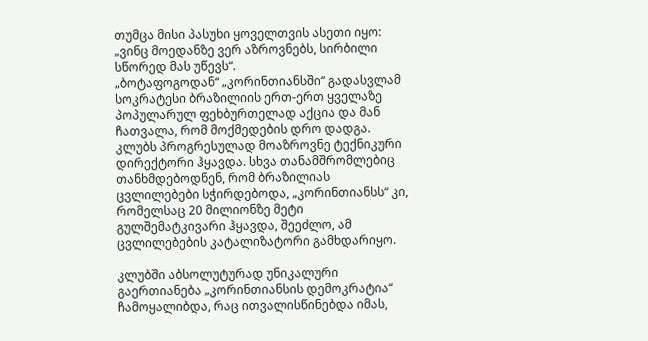თუმცა მისი პასუხი ყოველთვის ასეთი იყო: „ვინც მოედანზე ვერ აზროვნებს, სირბილი სწორედ მას უწევს“.
„ბოტაფოგოდან“ „კორინთიანსში“ გადასვლამ სოკრატესი ბრაზილიის ერთ-ერთ ყველაზე პოპულარულ ფეხბურთელად აქცია და მან ჩათვალა, რომ მოქმედების დრო დადგა. კლუბს პროგრესულად მოაზროვნე ტექნიკური დირექტორი ჰყავდა. სხვა თანამშრომლებიც თანხმდებოდნენ, რომ ბრაზილიას ცვლილებები სჭირდებოდა, „კორინთიანსს“ კი, რომელსაც 20 მილიონზე მეტი გულშემატკივარი ჰყავდა, შეეძლო, ამ ცვლილებების კატალიზატორი გამხდარიყო.

კლუბში აბსოლუტურად უნიკალური გაერთიანება „კორინთიანსის დემოკრატია“ ჩამოყალიბდა, რაც ითვალისწინებდა იმას,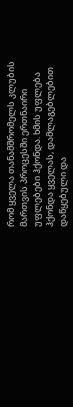რომ ყველა თანამშრომელს კლუბის მართვის პროცესში ერთნაირი უფლებები ჰქონდა. ხმის უფლება ჰქონდა ყველას, დამლაგებლებით დაწყებული და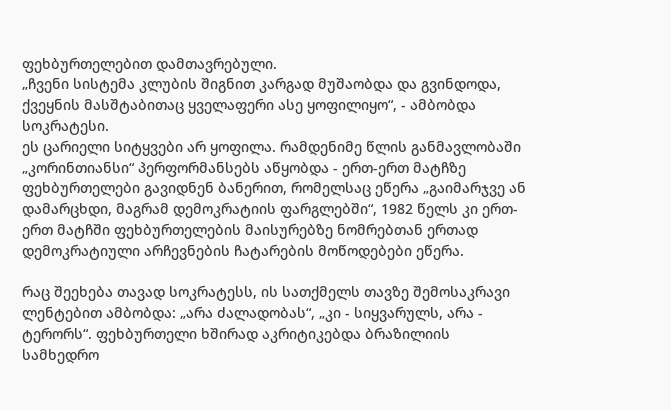ფეხბურთელებით დამთავრებული.
„ჩვენი სისტემა კლუბის შიგნით კარგად მუშაობდა და გვინდოდა, ქვეყნის მასშტაბითაც ყველაფერი ასე ყოფილიყო“, - ამბობდა სოკრატესი.
ეს ცარიელი სიტყვები არ ყოფილა. რამდენიმე წლის განმავლობაში „კორინთიანსი“ პერფორმანსებს აწყობდა - ერთ-ერთ მატჩზე ფეხბურთელები გავიდნენ ბანერით, რომელსაც ეწერა „გაიმარჯვე ან დამარცხდი, მაგრამ დემოკრატიის ფარგლებში“, 1982 წელს კი ერთ-ერთ მატჩში ფეხბურთელების მაისურებზე ნომრებთან ერთად დემოკრატიული არჩევნების ჩატარების მოწოდებები ეწერა.

რაც შეეხება თავად სოკრატესს, ის სათქმელს თავზე შემოსაკრავი ლენტებით ამბობდა: „არა ძალადობას“, „კი - სიყვარულს, არა - ტერორს“. ფეხბურთელი ხშირად აკრიტიკებდა ბრაზილიის სამხედრო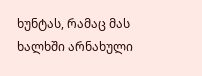ხუნტას, რამაც მას ხალხში არნახული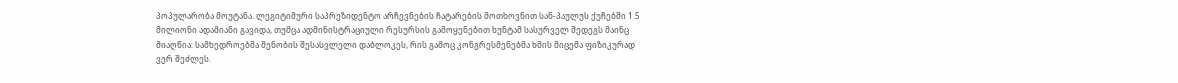პოპულარობა მოუტანა. ლეგიტიმური საპრეზიდენტო არჩევნების ჩატარების მოთხოვნით სან-პაულუს ქუჩებში 1.5 მილიონი ადამიანი გავიდა, თუმცა ადმინისტრაციული რესურსის გამოყენებით ხუნტამ სასურველ შედეგს მაინც მიაღწია: სამხედროებმა შენობის შესასვლელი დაბლოკეს, რის გამოც კონგრესმენებმა ხმის მიცემა ფიზიკურად ვერ შეძლეს.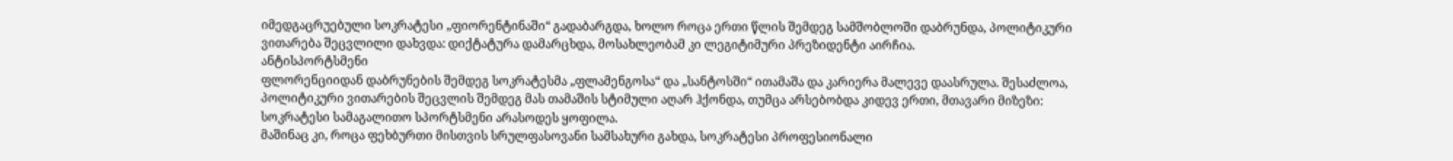იმედგაცრუებული სოკრატესი „ფიორენტინაში“ გადაბარგდა, ხოლო როცა ერთი წლის შემდეგ სამშობლოში დაბრუნდა, პოლიტიკური ვითარება შეცვლილი დახვდა: დიქტატურა დამარცხდა, მოსახლეობამ კი ლეგიტიმური პრეზიდენტი აირჩია.
ანტისპორტსმენი
ფლორენციიდან დაბრუნების შემდეგ სოკრატესმა „ფლამენგოსა“ და „სანტოსში“ ითამაშა და კარიერა მალევე დაასრულა. შესაძლოა, პოლიტიკური ვითარების შეცვლის შემდეგ მას თამაშის სტიმული აღარ ჰქონდა, თუმცა არსებობდა კიდევ ერთი, მთავარი მიზეზი: სოკრატესი სამაგალითო სპორტსმენი არასოდეს ყოფილა.
მაშინაც კი, როცა ფეხბურთი მისთვის სრულფასოვანი სამსახური გახდა, სოკრატესი პროფესიონალი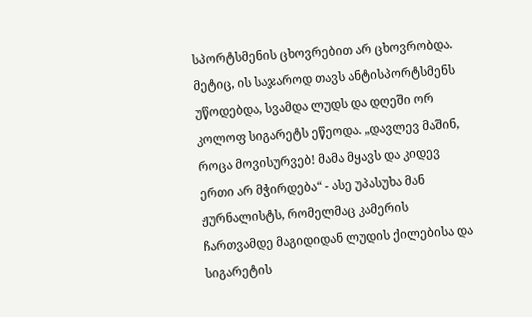სპორტსმენის ცხოვრებით არ ცხოვრობდა. მეტიც, ის საჯაროდ თავს ანტისპორტსმენს უწოდებდა, სვამდა ლუდს და დღეში ორ კოლოფ სიგარეტს ეწეოდა. „დავლევ მაშინ, როცა მოვისურვებ! მამა მყავს და კიდევ ერთი არ მჭირდება“ - ასე უპასუხა მან ჟურნალისტს, რომელმაც კამერის ჩართვამდე მაგიდიდან ლუდის ქილებისა და სიგარეტის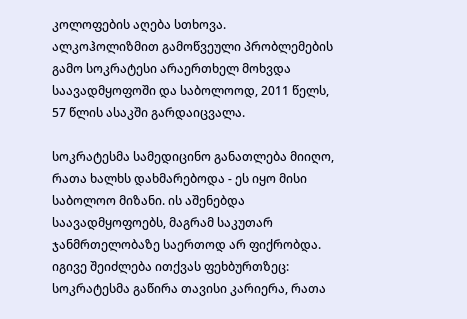კოლოფების აღება სთხოვა.
ალკოჰოლიზმით გამოწვეული პრობლემების გამო სოკრატესი არაერთხელ მოხვდა საავადმყოფოში და საბოლოოდ, 2011 წელს, 57 წლის ასაკში გარდაიცვალა.

სოკრატესმა სამედიცინო განათლება მიიღო, რათა ხალხს დახმარებოდა - ეს იყო მისი საბოლოო მიზანი. ის აშენებდა საავადმყოფოებს, მაგრამ საკუთარ ჯანმრთელობაზე საერთოდ არ ფიქრობდა. იგივე შეიძლება ითქვას ფეხბურთზეც: სოკრატესმა გაწირა თავისი კარიერა, რათა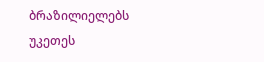ბრაზილიელებს უკეთეს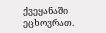ქვეყანაში ეცხოვრათ.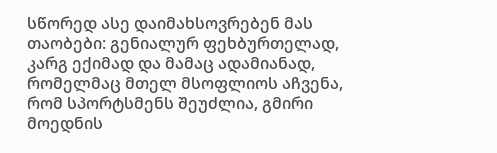სწორედ ასე დაიმახსოვრებენ მას თაობები: გენიალურ ფეხბურთელად, კარგ ექიმად და მამაც ადამიანად, რომელმაც მთელ მსოფლიოს აჩვენა, რომ სპორტსმენს შეუძლია, გმირი მოედნის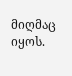მიღმაც იყოს.